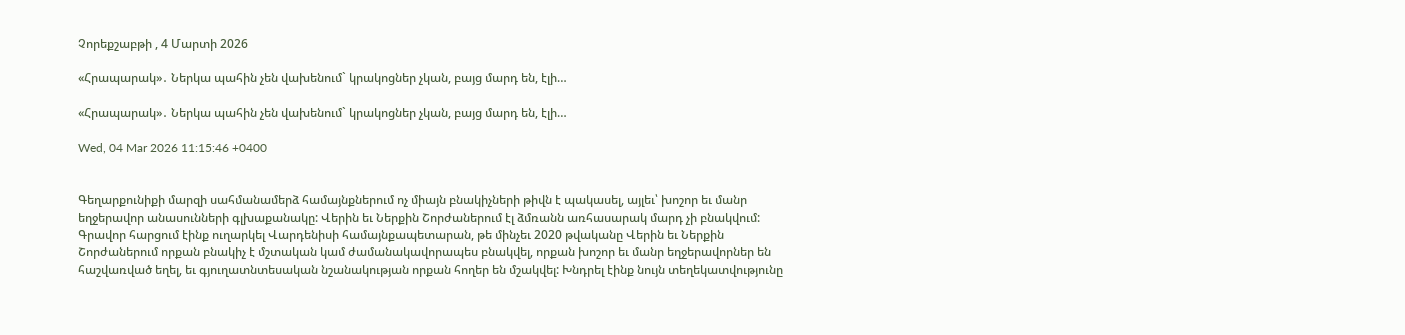Չորեքշաբթի , 4 Մարտի 2026

«Հրապարակ»․ Ներկա պահին չեն վախենում` կրակոցներ չկան, բայց մարդ են, էլի…

«Հրապարակ»․ Ներկա պահին չեն վախենում` կրակոցներ չկան, բայց մարդ են, էլի…

Wed, 04 Mar 2026 11:15:46 +0400


Գեղարքունիքի մարզի սահմանամերձ համայնքներում ոչ միայն բնակիչների թիվն է պակասել, այլեւ՝ խոշոր եւ մանր եղջերավոր անասունների գլխաքանակը: Վերին եւ Ներքին Շորժաներում էլ ձմռանն առհասարակ մարդ չի բնակվում: Գրավոր հարցում էինք ուղարկել Վարդենիսի համայնքապետարան, թե մինչեւ 2020 թվականը Վերին եւ Ներքին Շորժաներում որքան բնակիչ է մշտական կամ ժամանակավորապես բնակվել, որքան խոշոր եւ մանր եղջերավորներ են հաշվառված եղել, եւ գյուղատնտեսական նշանակության որքան հողեր են մշակվել: Խնդրել էինք նույն տեղեկատվությունը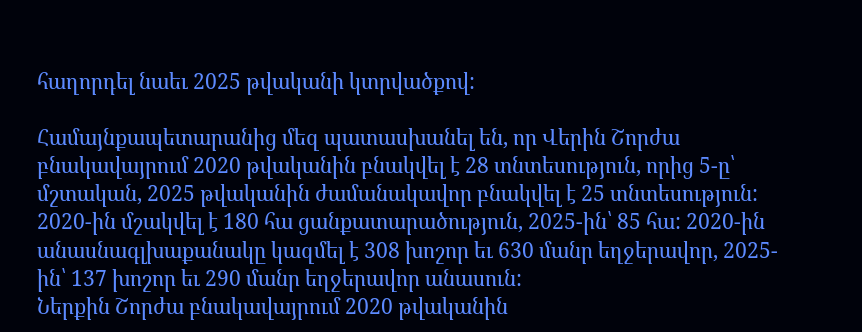հաղորդել նաեւ 2025 թվականի կտրվածքով:

Համայնքապետարանից մեզ պատասխանել են, որ Վերին Շորժա բնակավայրում 2020 թվականին բնակվել է 28 տնտեսություն, որից 5-ը՝ մշտական, 2025 թվականին ժամանակավոր բնակվել է 25 տնտեսություն: 2020-ին մշակվել է 180 հա ցանքատարածություն, 2025-ին՝ 85 հա: 2020-ին անասնագլխաքանակը կազմել է 308 խոշոր եւ 630 մանր եղջերավոր, 2025-ին՝ 137 խոշոր եւ 290 մանր եղջերավոր անասուն:
Ներքին Շորժա բնակավայրում 2020 թվականին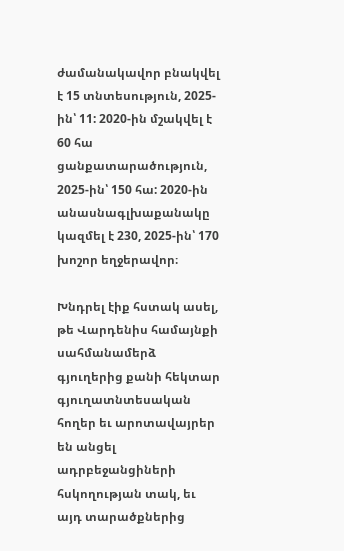ժամանակավոր բնակվել է 15 տնտեսություն, 2025-ին՝ 11: 2020-ին մշակվել է 60 հա ցանքատարածություն, 2025-ին՝ 150 հա: 2020-ին անասնագլխաքանակը կազմել է 230, 2025-ին՝ 170 խոշոր եղջերավոր։

Խնդրել էիք հստակ ասել, թե Վարդենիս համայնքի սահմանամերձ գյուղերից քանի հեկտար գյուղատնտեսական հողեր եւ արոտավայրեր են անցել ադրբեջանցիների հսկողության տակ, եւ այդ տարածքներից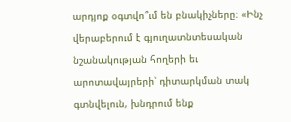արդյոք օգտվո՞ւմ են բնակիչները։ «Ինչ վերաբերում է գյուղատնտեսական նշանակության հողերի եւ արոտավայրերի՝ դիտարկման տակ գտնվելուն, խնդրում ենք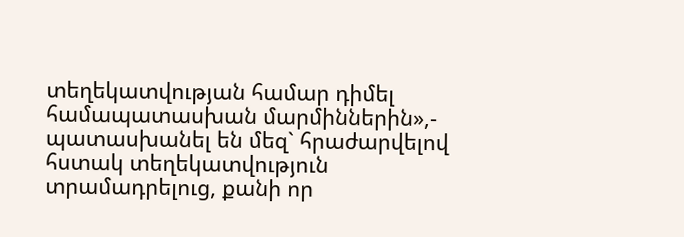տեղեկատվության համար դիմել համապատասխան մարմիններին»,- պատասխանել են մեզ` հրաժարվելով հստակ տեղեկատվություն տրամադրելուց, քանի որ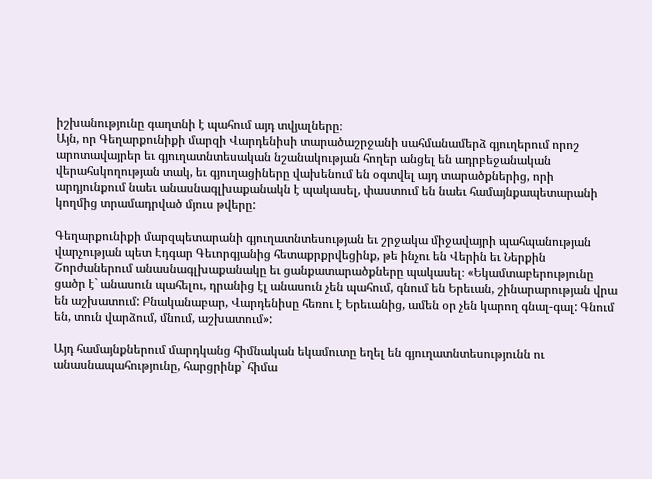իշխանությունը գաղտնի է պահում այդ տվյալները։
Այն, որ Գեղարքունիքի մարզի Վարդենիսի տարածաշրջանի սահմանամերձ գյուղերում որոշ արոտավայրեր եւ գյուղատնտեսական նշանակության հողեր անցել են ադրբեջանական վերահսկողության տակ, եւ գյուղացիները վախենում են օգտվել այդ տարածքներից, որի արդյունքում նաեւ անասնագլխաքանակն է պակասել, փաստում են նաեւ համայնքապետարանի կողմից տրամադրված մյուս թվերը:

Գեղարքունիքի մարզպետարանի գյուղատնտեսության եւ շրջակա միջավայրի պահպանության վարչության պետ Էդգար Գեւորգյանից հետաքրքրվեցինք, թե ինչու են Վերին եւ Ներքին Շորժաներում անասնագլխաքանակը եւ ցանքատարածքները պակասել։ «Եկամտաբերությունը ցածր է` անասուն պահելու, դրանից էլ անասուն չեն պահում, գնում են Երեւան, շինարարության վրա են աշխատում: Բնականաբար, Վարդենիսը հեռու է Երեւանից, ամեն օր չեն կարող գնալ-գալ: Գնում են, տուն վարձում, մնում, աշխատում»:

Այդ համայնքներում մարդկանց հիմնական եկամուտը եղել են գյուղատնտեսությունն ու անասնապահությունը, հարցրինք` հիմա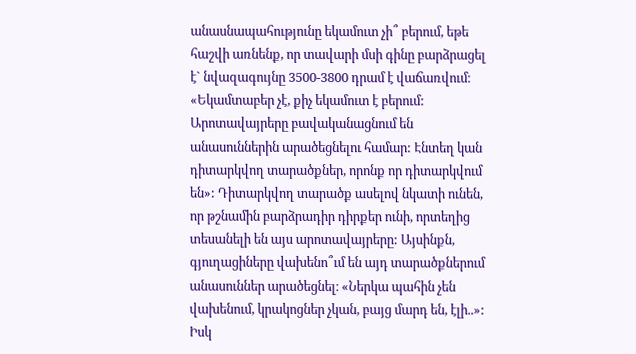անասնապահությունը եկամուտ չի՞ բերում, եթե հաշվի առնենք, որ տավարի մսի գինը բարձրացել է` նվազագույնը 3500-3800 դրամ է վաճառվում։ «Եկամտաբեր չէ, քիչ եկամուտ է բերում: Արոտավայրերը բավականացնում են անասուններին արածեցնելու համար: Էնտեղ կան դիտարկվող տարածքներ, որոնք որ դիտարկվում են»: Դիտարկվող տարածք ասելով նկատի ունեն, որ թշնամին բարձրադիր դիրքեր ունի, որտեղից տեսանելի են այս արոտավայրերը: Այսինքն, գյուղացիները վախենո՞ւմ են այդ տարածքներում անասուններ արածեցնել։ «Ներկա պահին չեն վախենում, կրակոցներ չկան, բայց մարդ են, էլի..»: Իսկ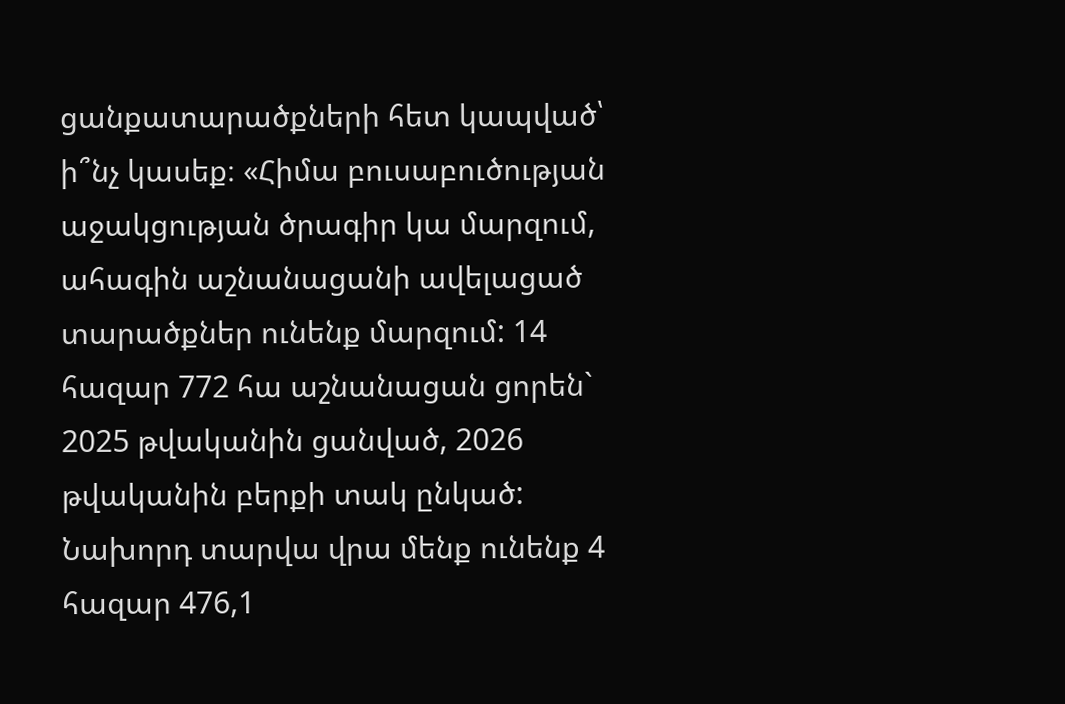ցանքատարածքների հետ կապված՝ ի՞նչ կասեք։ «Հիմա բուսաբուծության աջակցության ծրագիր կա մարզում, ահագին աշնանացանի ավելացած տարածքներ ունենք մարզում: 14 հազար 772 հա աշնանացան ցորեն` 2025 թվականին ցանված, 2026 թվականին բերքի տակ ընկած: Նախորդ տարվա վրա մենք ունենք 4 հազար 476,1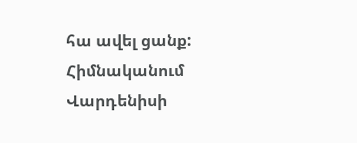հա ավել ցանք: Հիմնականում Վարդենիսի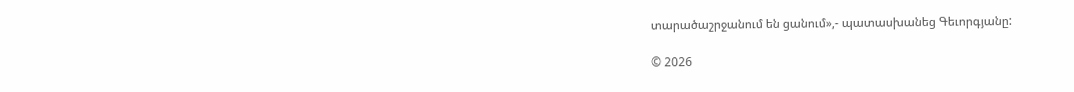տարածաշրջանում են ցանում»,- պատասխանեց Գեւորգյանը:

© 2026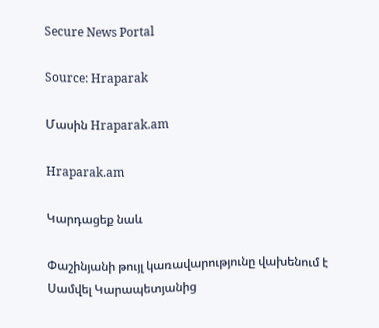Secure News Portal

Source: Hraparak

Մասին Hraparak.am

Hraparak.am

Կարդացեք նաև

Փաշինյանի թույլ կառավարությունը վախենում է Սամվել Կարապետյանից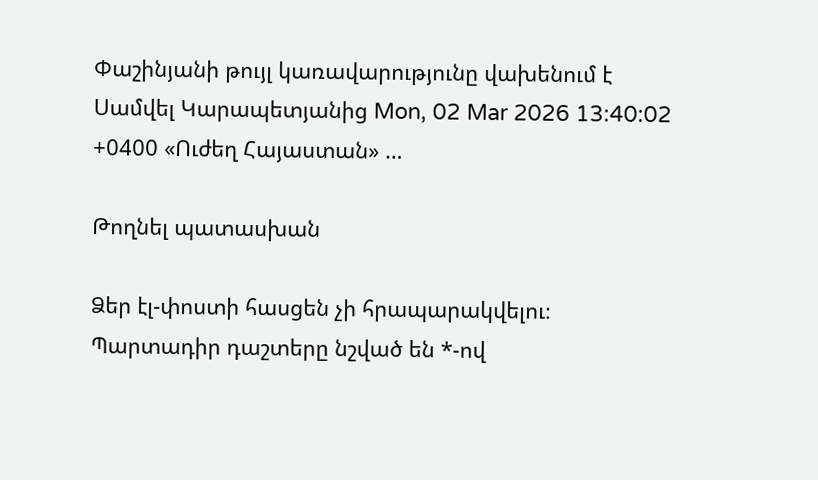Փաշինյանի թույլ կառավարությունը վախենում է Սամվել Կարապետյանից Mon, 02 Mar 2026 13:40:02 +0400 «Ուժեղ Հայաստան» …

Թողնել պատասխան

Ձեր էլ-փոստի հասցեն չի հրապարակվելու։ Պարտադիր դաշտերը նշված են *-ով